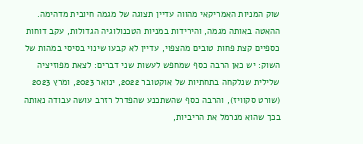שוק המניות האמריקאי מהווה עדיין תצוגה של מגמה חיובית מדהימה. ההאטה באותה מגמה, והירידות במניות הטכנולוגיה הגדולות, עקב דוחות כספיים קצת פחות טובים מהצפוי, עדיין לא קבעו שינוי בסיסי במהות של השוק: יש כאן הרבה כסף שמחפש לעשות שני דברים: לצאת מפוזיציה שלילית שנלקחה בתחתיות של אוקטובר 2022, ינואר 2023, ומרץ 2023 (שורט סקוויז), והרבה כסף שהשתכנע שהפדרל רזרב עושה עבודה נאותה בכך שהוא מנרמל את הריביות,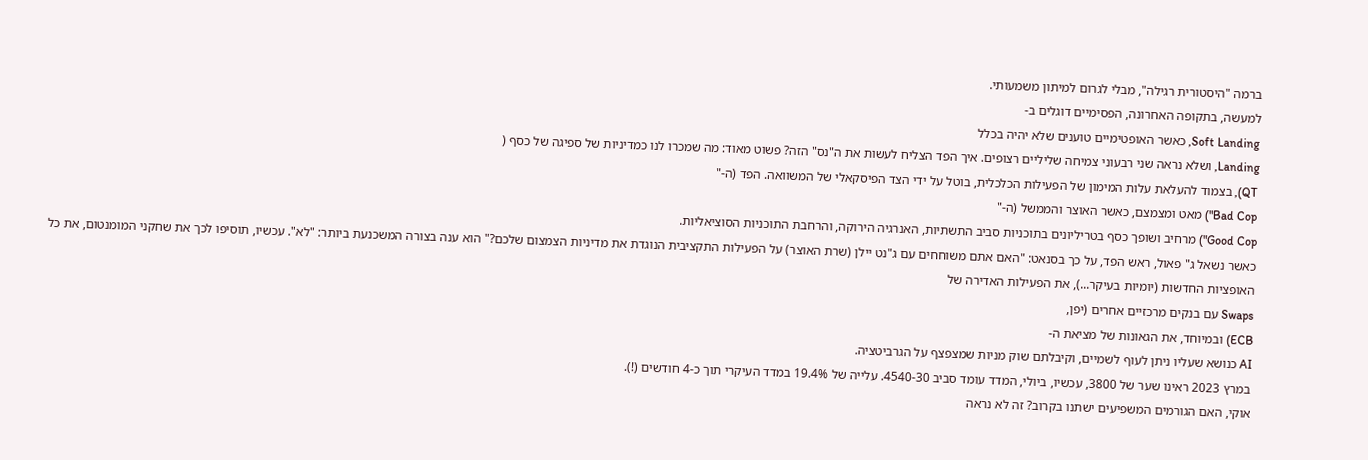ברמה "היסטורית רגילה", מבלי לגרום למיתון משמעותי.
למעשה, בתקופה האחרונה, הפסימיים דוגלים ב-
Soft Landing, כאשר האופטימיים טוענים שלא יהיה בכלל
Landing, ושלא נראה שני רבעוני צמיחה שליליים רצופים. איך הפד הצליח לעשות את ה"נס" הזה? פשוט מאוד: מה שמכרו לנו כמדיניות של ספיגה של כסף (
QT), בצמוד להעלאת עלות המימון של הפעילות הכלכלית, בוטל על ידי הצד הפיסקאלי של המשוואה. הפד (ה-"
Bad Cop") מאט ומצמצם, כאשר האוצר והממשל (ה-"
Good Cop") מרחיב ושופך כסף בטריליונים בתוכניות סביב התשתיות, האנרגיה הירוקה, והרחבת התוכניות הסוציאליות.
כאשר נשאל ג" פאול, ראש הפד, על כך בסנאט: "האם אתם משוחחים עם ג"נט יילן (שרת האוצר) על הפעילות התקציבית הנוגדת את מדיניות הצמצום שלכם?" הוא ענה בצורה המשכנעת ביותר: "לא". עכשיו, תוסיפו לכך את שחקני המומנטום, את כל האופציות החדשות (יומיות בעיקר...), את הפעילות האדירה של
Swaps עם בנקים מרכזיים אחרים (יפן,
ECB) ובמיוחד, את הגאונות של מציאת ה-
AI כנושא שעליו ניתן לעוף לשמיים, וקיבלתם שוק מניות שמצפצף על הגרביטציה.
במרץ 2023 ראינו שער של 3800, עכשיו, ביולי, המדד עומד סביב 4540-30. עלייה של 19.4% במדד העיקרי תוך כ-4 חודשים (!).
אוקי, האם הגורמים המשפיעים ישתנו בקרוב? זה לא נראה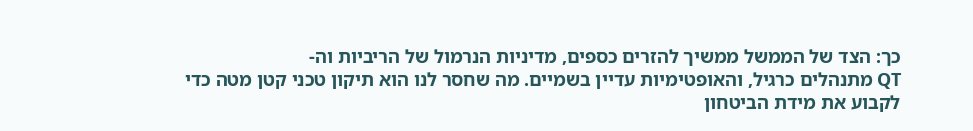כך: הצד של הממשל ממשיך להזרים כספים, מדיניות הנרמול של הריביות וה-
QT מתנהלים כרגיל, והאופטימיות עדיין בשמיים. מה שחסר לנו הוא תיקון טכני קטן מטה כדי לקבוע את מידת הביטחון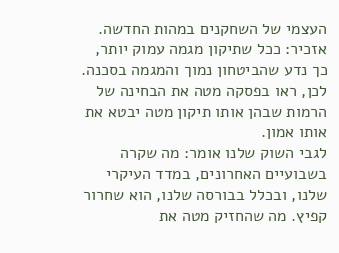העצמי של השחקנים במהות החדשה. אזכיר: ככל שתיקון מגמה עמוק יותר, כך נדע שהביטחון נמוך והמגמה בסכנה. לכן, ראו בפסקה מטה את הבחינה של הרמות שבהן אותו תיקון מטה יבטא את אותו אמון.
לגבי השוק שלנו אומר: מה שקרה בשבועיים האחרונים, במדד העיקרי שלנו, ובכלל בבורסה שלנו, הוא שחרור קפיץ. מה שהחזיק מטה את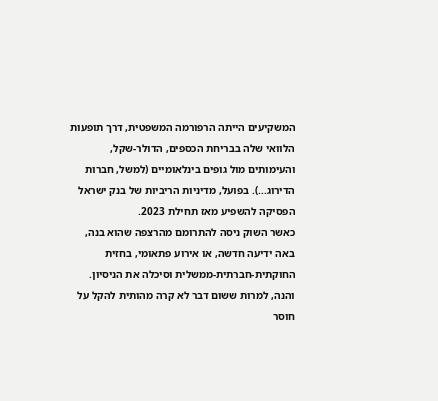המשקיעים הייתה הרפורמה המשפטית, דרך תופעות הלוואי שלה בבריחת הכספים, הדולר-שקל, והעימותים מול גופים בינלאומיים (למשל, חברות הדירוג...). בפועל, מדיניות הריביות של בנק ישראל הפסיקה להשפיע מאז תחילת 2023.
כאשר השוק ניסה להתרומם מהרצפה שהוא בנה, באה ידיעה חדשה, או אירוע פתאומי, בחזית החוקתית-חברתית-ממשלית וסיכלה את הניסיון. והנה, למרות ששום דבר לא קרה מהותית להקל על חוסר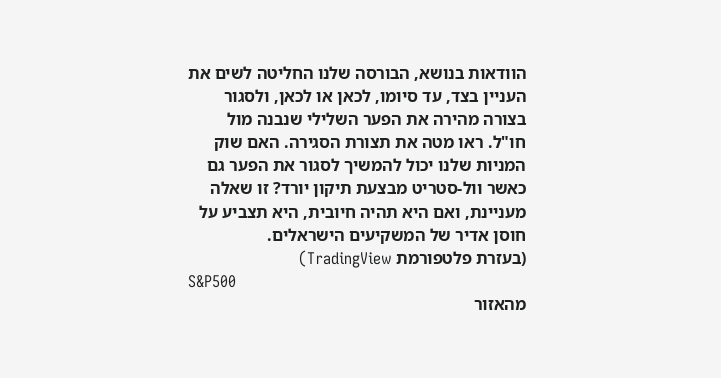הוודאות בנושא, הבורסה שלנו החליטה לשים את העניין בצד, עד סיומו, לכאן או לכאן, ולסגור בצורה מהירה את הפער השלילי שנבנה מול חו"ל. ראו מטה את תצורת הסגירה. האם שוק המניות שלנו יכול להמשיך לסגור את הפער גם כאשר וול-סטריט מבצעת תיקון יורד? זו שאלה מעניינת, ואם היא תהיה חיובית, היא תצביע על חוסן אדיר של המשקיעים הישראלים.
(בעזרת פלטפורמת TradingView)
S&P500
מהאזור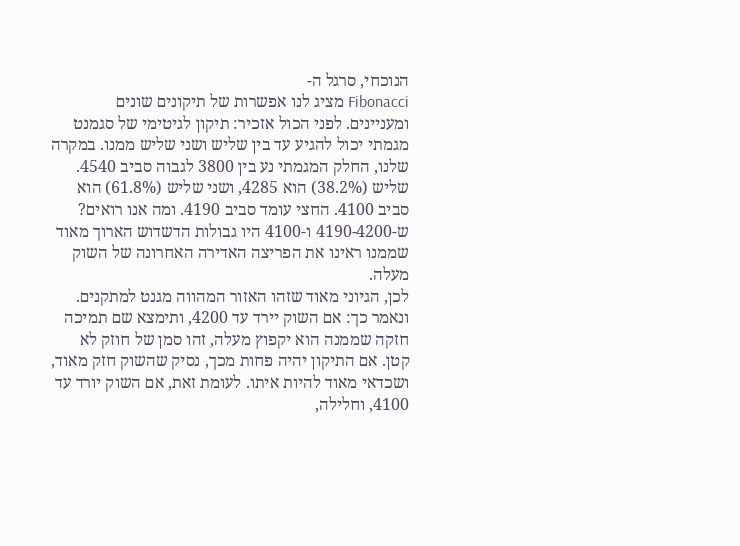הנוכחי, סרגל ה-
Fibonacci מציג לנו אפשרות של תיקונים שונים ומעניינים. לפני הכול אזכיר: תיקון לגיטימי של סגמנט מגמתי יכול להגיע עד בין שליש ושני שליש ממנו. במקרה שלנו, החלק המגמתי נע בין 3800 לגבוה סביב 4540. שליש (38.2%) הוא 4285, ושני שליש (61.8%) הוא סביב 4100. החצי עומד סביב 4190. ומה אנו רואים? ש-4190-4200 ו-4100 היו גבולות הדשדוש הארוך מאוד שממנו ראינו את הפריצה האדירה האחרונה של השוק מעלה.
לכן, הגיוני מאוד שזהו האזור המהווה מגנט למתקנים. ונאמר כך: אם השוק יירד עד 4200, ותימצא שם תמיכה חזקה שממנה הוא יקפוץ מעלה, זהו סמן של חוזק לא קטן. אם התיקון יהיה פחות מכך, נסיק שהשוק חזק מאוד, ושכדאי מאוד להיות איתו. לעומת זאת, אם השוק יורד עד 4100, וחלילה,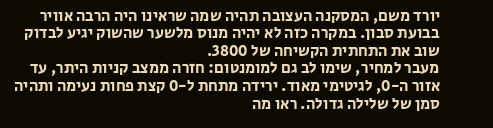יורד משם, המסקנה העצובה תהיה שמה שראינו היה הרבה אוויר בבועת סבון. במקרה כזה לא יהיה מנוס מלשער שהשוק יגיע לבדוק שוב את התחתית הקשיחה של 3800.
מעבר למחיר, שימו לב גם למומנטום: חזרה ממצב קניות היתר, עד אזור ה-0, לגיטימי מאוד. ירידה מתחת ל-0 קצת פחות נעימה ותהיה סמן של שלילה גדולה. ראו מה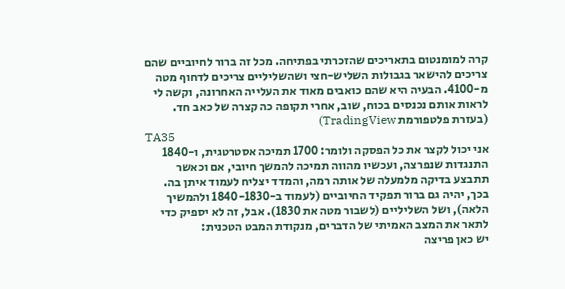קרה למומנטום בתאריכים שהזכרתי בפתיחה. מכל זה ברור לחיוביים שהם צריכים להישאר בגבולות השליש-חצי ושהשליליים צריכים לדחוף מטה מ-4100. הבעיה היא שהם כואבים מאוד את העלייה האחרונה, וקשה לי לראות אותם נכנסים בכוח, שוב, אחרי תקופה כה קצרה של כאב חד.
(בעזרת פלטפורמת TradingView)
TA35
אני יכול לקצר את כל הפסקה ולומר: 1700 תמיכה אסטרטגית, ו-1840 התנגדות שנפרצה, ועכשיו מהווה תמיכה להמשך חיובי, אם וכאשר תתבצע בדיקה מלמעלה של אותה רמה, והמדד יצליח לעמוד איתן בה. בכך, יהיה גם ברור תפקיד החיוביים (לעמוד ב-1840-1830 ולהמשיך הלאה), ושל השליליים (לשבור מטה את 1830). אבל, זה לא יספיק כדי לתאר את המצב האמיתי של הדברים, מנקודת המבט הטכנית:
יש כאן פריצה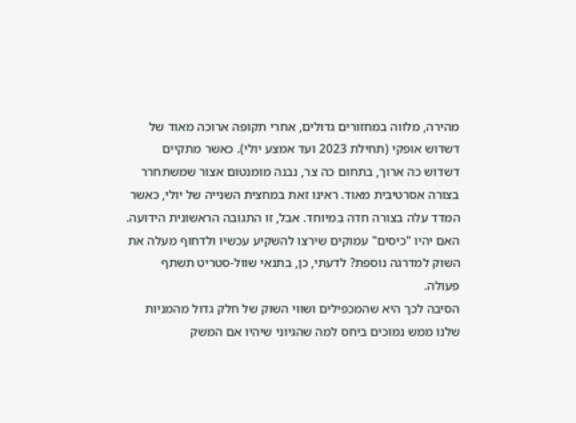מהירה, מלווה במחזורים גדולים, אחרי תקופה ארוכה מאוד של דשדוש אופקי (תחילת 2023 ועד אמצע יולי). כאשר מתקיים דשדוש כה ארוך, בתחום כה צר, נבנה מומנטום אצור שמשתחרר בצורה אסרטיבית מאוד. ראינו זאת במחצית השנייה של יולי, כאשר המדד עלה בצורה חדה במיוחד. אבל, זו התגובה הראשונית הידועה. האם יהיו "כיסים" עמוקים שירצו להשקיע עכשיו ולדחוף מעלה את השוק למדרגה נוספת? לדעתי, כן, בתנאי שוול-סטריט תשתף פעולה.
הסיבה לכך היא שהמכפילים ושווי השוק של חלק גדול מהמניות שלנו ממש נמוכים ביחס למה שהגיוני שיהיו אם המשק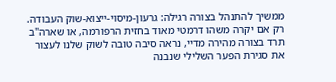ממשיך להתנהל בצורה רגילה: גרעון-מיסוי-ייצוא-שוק העבודה. רק אם יקרה משהו דרמטי מאוד בחזית הרפורמה, או שארה"ב תרד בצורה מהירה מדיי, נראה סיבה טובה לשוק שלנו לעצור את סגירת הפער השלילי שנבנה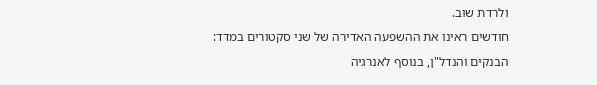ולרדת שוב.
חודשים ראינו את ההשפעה האדירה של שני סקטורים במדד: הבנקים והנדל"ן, בנוסף לאנרגיה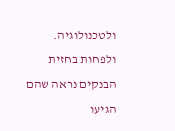ולטכנולוגיה. ולפחות בחזית הבנקים נראה שהם הגיעו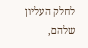לחלק העליון שלהם,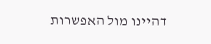דהיינו מול האפשרות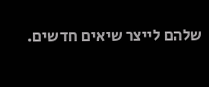שלהם לייצר שיאים חדשים.